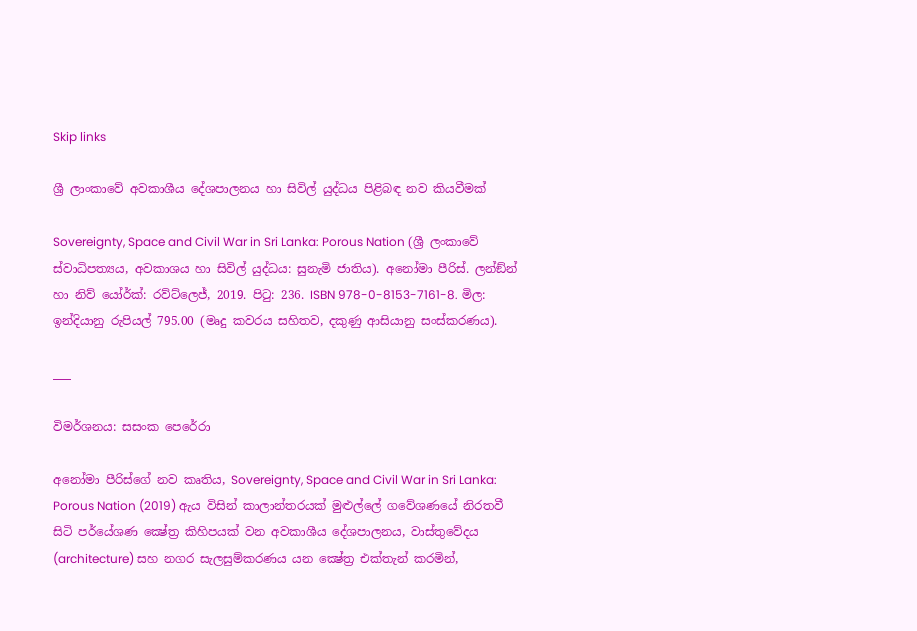Skip links

ශ්‍රී ලාංකාවේ අවකාශීය දේශපාලනය හා සිවිල් යුද්ධය පිළිබඳ නව කියවීමක්

Sovereignty, Space and Civil War in Sri Lanka: Porous Nation (ශ්‍රී ලංකාවේ ස්වාධිපත්‍යය, අවකාශය හා සිවිල් යුද්ධය: සුනැමි ජාතිය). අනෝමා පීරිස්. ලන්ඞ්න් හා නිව් යෝර්ක්: රව්ට්ලෙජ්, 2019. පිටු: 236. ISBN 978-0-8153-7161-8. මිල: ඉන්දියානු රුපියල් 795.00 (මෘදු කවරය සහිතව, දකුණු ආසියානු සංස්කරණය).

___

විමර්ශනය: සසංක පෙරේරා

අනෝමා පීරිස්ගේ නව කෘතිය, Sovereignty, Space and Civil War in Sri Lanka: Porous Nation (2019) ඇය විසින් කාලාන්තරයක් මුළුල්ලේ ගවේශණයේ නිරතවී සිටි පර්යේශණ ක්‍ෂේත්‍ර කිහිපයක් වන අවකාශීය දේශපාලනය, වාස්තුවේදය (architecture) සහ නගර සැලසුම්කරණය යන ක්‍ෂේත්‍ර එක්තැන් කරමින්,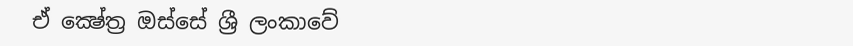ඒ ක්‍ෂේත්‍ර ඔස්සේ ශ්‍රී ලංකාවේ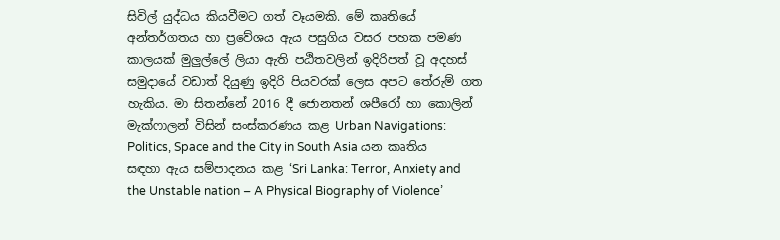සිවිල් යුද්ධය කියවීමට ගත් වෑයමකි. මේ කෘතියේ අන්තර්ගතය හා ප්‍රවේශය ඇය පසුගිය වසර පහක පමණ කාලයක් මුලුල්ලේ ලියා ඇති පඨිතවලින් ඉදිරිපත් වූ අදහස් සමුදායේ වඩාත් දියුණු ඉදිරි පියවරක් ලෙස අපට තේරුම් ගත හැකිය. මා සිතන්නේ 2016 දී ජොනතන් ශපීරෝ හා කොලින් මැක්ෆාලන් විසින් සංස්කරණය කළ Urban Navigations: Politics, Space and the City in South Asia යන කෘතිය සඳහා ඇය සම්පාදනය කළ ‘Sri Lanka: Terror, Anxiety and the Unstable nation – A Physical Biography of Violence’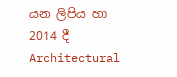යන ලිපිය හා 2014 දී Architectural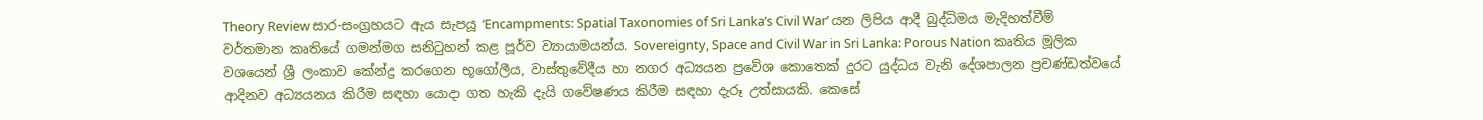Theory Review සාර-සංග්‍රහයට ඇය සැපයූ ‘Encampments: Spatial Taxonomies of Sri Lanka’s Civil War’ යන ලිපිය ආදී බුද්ධිමය මැදිහත්වීම් වර්තමාන කෘතියේ ගමන්මග සනිටුහන් කළ පූර්ව ව්‍යායාමයන්ය. Sovereignty, Space and Civil War in Sri Lanka: Porous Nation කෘතිය මූලික වශයෙන් ශ්‍රී ලංකාව කේන්ද්‍ර කරගෙන භූගෝලීය, වාස්තුවේදීය හා නගර අධ්‍යයන ප්‍රවේශ කොතෙක් දුරට යුද්ධය වැනි දේශපාලන ප්‍රචණ්ඩත්වයේ ආදිනව අධ්‍යයනය කිරීම සඳහා යොදා ගත හැකි දැයි ගවේෂණය කිරීම සඳහා දැරූ උත්සායකි. කෙසේ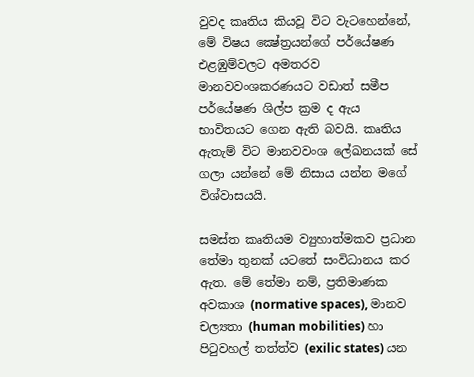වුවද කෘතිය කියවූ විට වැටහෙන්නේ, මේ විෂය ක්‍ෂේත්‍රයන්ගේ පර්යේෂණ එළඹුම්වලට අමතරව මානවවංශකරණයට වඩාත් සමීප පර්යේෂණ ශිල්ප ක්‍රම ද ඇය භාවිතයට ගෙන ඇති බවයි. කෘතිය ඇතැම් විට මානවවංශ ලේඛනයක් සේ ගලා යන්නේ මේ නිසාය යන්න මගේ විශ්වාසයයි.

සමස්ත කෘතියම ව්‍යුහාත්මකව ප්‍රධාන තේමා තුනක් යටතේ සංවිධානය කර ඇත. මේ තේමා නම්, ප්‍රතිමාණක අවකාශ (normative spaces), මානව චල්‍යතා (human mobilities) හා පිටුවහල් තත්ත්ව (exilic states) යන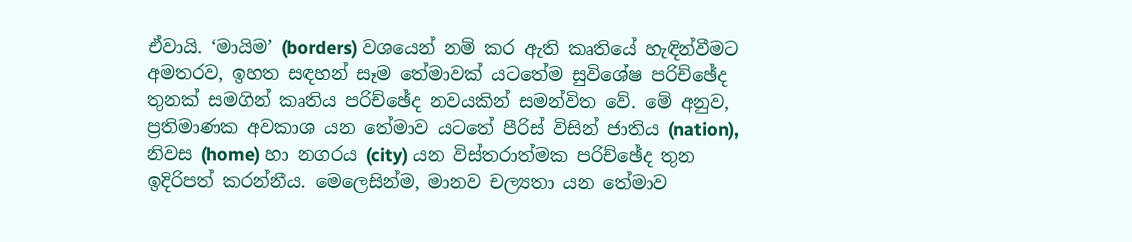ඒවායි. ‘මායිම’ (borders) වශයෙන් නම් කර ඇති කෘතියේ හැඳින්වීමට අමතරව, ඉහත සඳහන් සෑම තේමාවක් යටතේම සුවිශේෂ පරිච්ඡේද තුනක් සමගින් කෘතිය පරිච්ඡේද නවයකින් සමන්විත වේ. මේ අනුව, ප්‍රතිමාණක අවකාශ යන තේමාව යටතේ පීරිස් විසින් ජාතිය (nation), නිවස (home) හා නගරය (city) යන විස්තරාත්මක පරිච්ඡේද තුන ඉදිරිපත් කරන්නීය. මෙලෙසින්ම, මානව චල්‍යතා යන තේමාව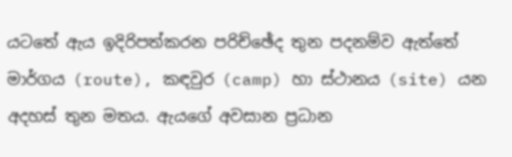යටතේ ඇය ඉදිරිපත්කරන පරිච්ඡේද තුන පදනම්ව ඇත්තේ මාර්ගය (route), කඳවුර (camp) හා ස්ථානය (site) යන අදහස් තුන මතය. ඇයගේ අවසාන ප්‍රධාන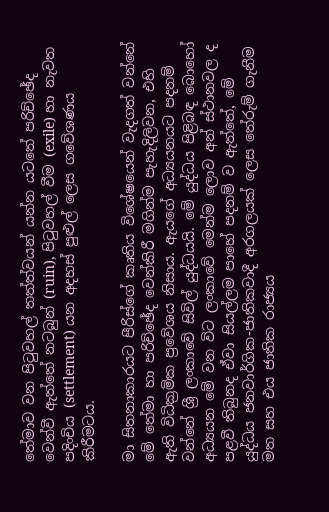තේමාව වන පිටුවහල් තත්ත්වයන් යන්න යටතේ පරිච්ඡේද වෙන්වී ඇත්තේ නටබුන් (ruin), පිටුවහල් වීම (exile) හා නැවත පදිංචිය (settlement) යන අදහස් පුළුල් ලෙස ගවේශණය කිරීමටය.

මා සිතනාකාරයට පීරිස්ගේ කෘතිය විශේෂයෙන් වැදගත් වන්නේ මේ තේමා හා පරිච්ඡේද වෙන්කිරී මගින්ම පැහැදිලිවන, එහි ඇති විධික්‍රමික ප්‍රවේශය නිසාය. ඇයගේ අධ්‍යයනයට පදනම් වන්නේ ශ්‍රී ලංකාවේ සිවිල් යුද්ධයයි. මේ යුද්ධය පිළිබඳ බොහෝ අධ්‍යයන මේ වන විට ලංකාවේ මෙන්ම ලොව අන් ස්ථානවල ද පළවී තිබුනද ඒවා සියල්ලම පාහේ පදනම් ව ඇත්තේ, මේ යුද්ධය ජනවාර්ගික-ජාතිකවාදී අරගලයක් ලෙස තේරුම් ගැනීම මත සහ එය ජාතික රාජ්‍යය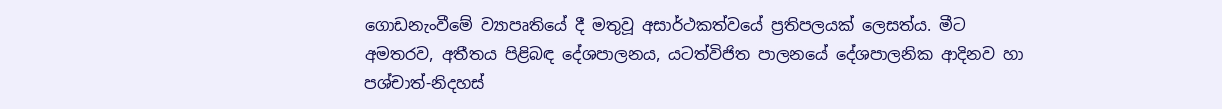ගොඩනැංවීමේ ව්‍යාපෘතියේ දී මතුවූ අසාර්ථකත්වයේ ප්‍රතිපලයක් ලෙසත්ය. මීට අමතරව, අතීතය පිළිබඳ දේශපාලනය, යටත්විජිත පාලනයේ දේශපාලනික ආදිනව හා පශ්චාත්-නිදහස්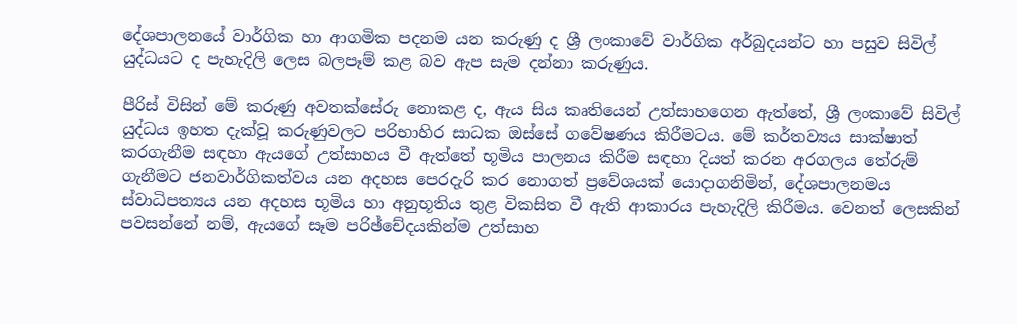දේශපාලනයේ වාර්ගික හා ආගමික පදනම යන කරුණු ද ශ්‍රී ලංකාවේ වාර්ගික අර්බුදයන්ට හා පසුව සිවිල් යුද්ධයට ද පැහැදිලි ලෙස බලපෑම් කළ බව ඇප සැම දන්නා කරුණුය.

පීරිස් විසින් මේ කරුණු අවතක්සේරු නොකළ ද, ඇය සිය කෘතියෙන් උත්සාහගෙන ඇත්තේ, ශ්‍රී ලංකාවේ සිවිල් යුද්ධය ඉහත දැක්වූ කරුණුවලට පරිභාහිර සාධක ඔස්සේ ගවේෂණය කිරීමටය. මේ කර්තව්‍යය සාක්ෂාත් කරගැනීම සඳහා ඇයගේ උත්සාහය වී ඇත්තේ භූමිය පාලනය කිරීම සඳහා දියත් කරන අරගලය තේරුම් ගැනීමට ජනවාර්ගිකත්වය යන අදහස පෙරදැරි කර නොගත් ප්‍රවේශයක් යොදාගනිමින්, දේශපාලනමය ස්වාධිපත්‍යය යන අදහස භූමිය හා අනුභූතිය තුළ විකසිත වී ඇති ආකාරය පැහැදිලි කිරීමය. වෙනත් ලෙසකින් පවසන්නේ නම්, ඇයගේ සෑම පරිඡ්චේදයකින්ම උත්සාහ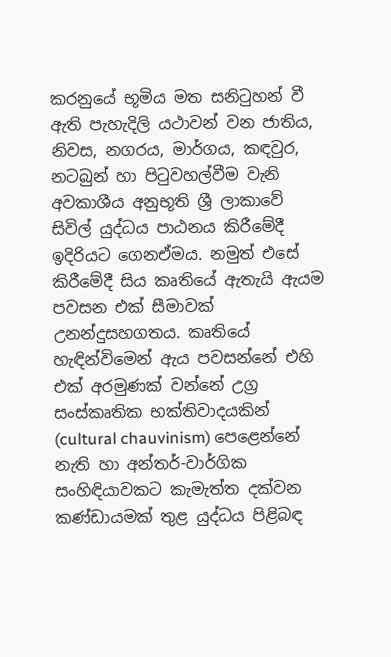කරනුයේ භූමිය මත සනිටුහන් වී ඇති පැහැදිලි යථාවන් වන ජාතිය, නිවස, නගරය, මාර්ගය, කඳවුර, නටබුන් හා පිටුවහල්වීම වැනි අවකාශීය අනුභූති ශ්‍රී ලාකාවේ සිවිල් යුද්ධය පාඨනය කිරීමේදී ඉදිරියට ගෙනඒමය. නමුත් එසේ කිරීමේදී සිය කෘතියේ ඇතැයි ඇයම පවසන එක් සීමාවක් උනන්දුසහගතය. කෘතියේ හැඳින්විමෙන් ඇය පවසන්නේ එහි එක් අරමුණක් වන්නේ උග්‍ර සංස්කෘතික භක්තිවාදයකින් (cultural chauvinism) පෙළෙන්නේ නැති හා අන්තර්-වාර්ගික සංහිඳියාවකට කැමැත්ත දක්වන කණ්ඩායමක් තුළ යුද්ධය පිළිබඳ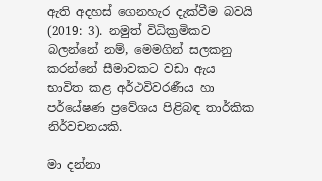ඇති අදහස් ගෙනහැර දැක්වීම බවයි (2019: 3). නමුත් විධික්‍රමිකව බලන්නේ නම්, මෙමගින් සලකනු කරන්නේ සීමාවකට වඩා ඇය භාවිත කළ අර්ථවිවරණීය හා පර්යේෂණ ප්‍රවේශය පිළිබඳ තාර්කික නිර්වචනයකි.

මා දන්නා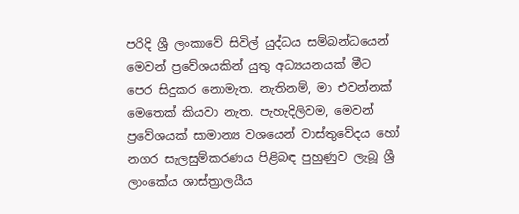පරිදි ශ්‍රී ලංකාවේ සිවිල් යුද්ධය සම්බන්ධයෙන් මෙවන් ප්‍රවේශයකින් යුතු අධ්‍යයනයක් මීට පෙර සිදුකර නොමැත. නැතිනම්, මා එවන්නක් මෙතෙක් කියවා නැත. පැහැදිලිවම, මෙවන් ප්‍රවේශයක් සාමාන්‍ය වශයෙන් වාස්තුවේදය හෝ නගර සැලසුම්කරණය පිළිබඳ පුහුණුව ලැබූ ශ්‍රී ලාංකේය ශාස්ත්‍රාලයීය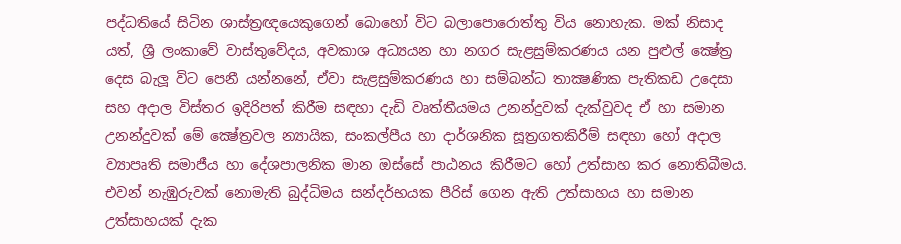පද්ධතියේ සිටින ශාස්ත්‍රඥයෙකුගෙන් බොහෝ විට බලාපොරොත්තු විය නොහැක. මක් නිසාද යත්, ශ්‍රී ලංකාවේ වාස්තුවේදය, අවකාශ අධ්‍යයන හා නගර සැළසුම්කරණය යන පුළුල් ක්‍ෂේත්‍ර දෙස බැලූ විට පෙනී යන්නනේ, ඒවා සැළසුම්කරණය හා සම්බන්ධ තාක්‍ෂණික පැතිකඩ උදෙසා සහ අදාල විස්තර ඉදිරිපත් කිරීම සඳහා දැඩි වෘත්තීයමය උනන්දුවක් දැක්වුවද ඒ හා සමාන උනන්දුවක් මේ ක්‍ෂේත්‍රවල න්‍යායික, සංකල්පීය හා දාර්ශනික සූත්‍රගතකිරීම් සඳහා හෝ අදාල ව්‍යාපෘති සමාජීය හා දේශපාලනික මාන ඔස්සේ පාඨනය කිරීමට හෝ උත්සාහ කර නොතිබීමය. එවන් නැඹුරුවක් නොමැති බුද්ධිමය සන්දර්භයක පීරිස් ගෙන ඇති උත්සාහය හා සමාන උත්සාහයක් දැක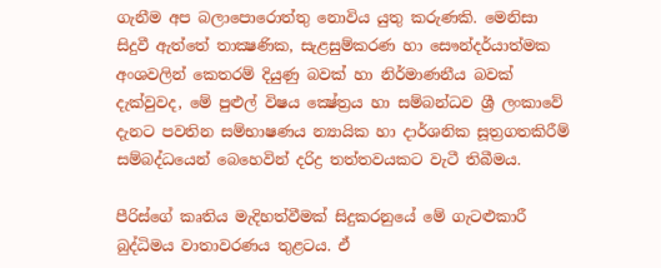ගැනීම අප බලාපොරොත්තු නොවිය යුතු කරුණකි. මෙනිසා සිදුවී ඇත්තේ තාක්‍ෂණික, සැළසුම්කරණ හා සෞන්දර්යාත්මක අංශවලින් කෙතරම් දියුණු බවක් හා නිර්මාණනීය බවක් දැක්වුවද, මේ පුළුල් විෂය ක්‍ෂේත්‍රය හා සම්බන්ධව ශ්‍රී ලංකාවේ දැනට පවතින සම්භාෂණය න්‍යායික හා දාර්ශනික සූත්‍රගතකිරීම් සම්බද්ධයෙන් බෙහෙවින් දරිද්‍ර තත්තවයකට වැටී තිබීමය.

පීරිස්ගේ කෘතිය මැදිහත්වීමක් සිදුකරනුයේ මේ ගැටළුකාරී බුද්ධිමය වාතාවරණය තුළටය. ඒ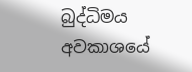බුද්ධිමය අවකාශයේ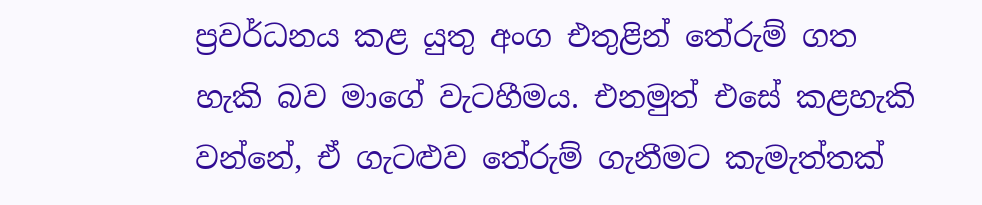ප්‍රවර්ධනය කළ යුතු අංග එතුළින් තේරුම් ගත හැකි බව මාගේ වැටහීමය. එනමුත් එසේ කළහැකි වන්නේ, ඒ ගැටළුව තේරුම් ගැනීමට කැමැත්තක්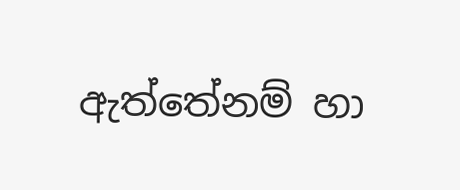ඇත්තේනම් හා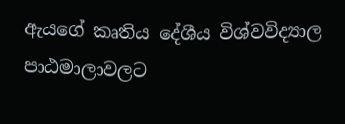ඇයගේ කෘතිය දේශීය විශ්වවිද්‍යාල පාඨමාලාවලට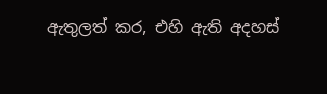ඇතුලත් කර, එහි ඇති අදහස්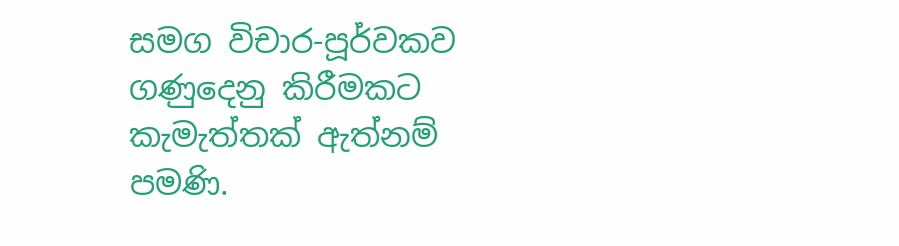සමග විචාර-පූර්වකව ගණුදෙනු කිරීමකට කැමැත්තක් ඇත්නම් පමණි.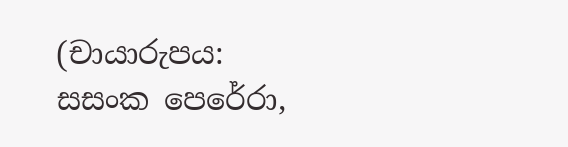(චායාරුපය: සසංක පෙරේරා,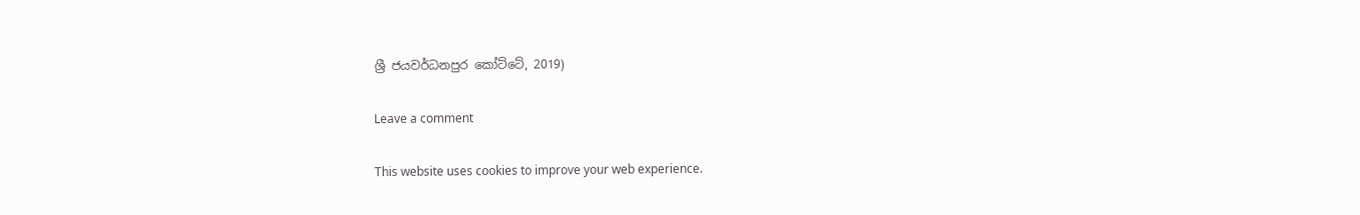ශ්‍රී ජයවර්ධනපුර කෝට්ටේ, 2019)

Leave a comment

This website uses cookies to improve your web experience.